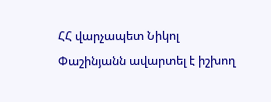ՀՀ վարչապետ Նիկոլ Փաշինյանն ավարտել է իշխող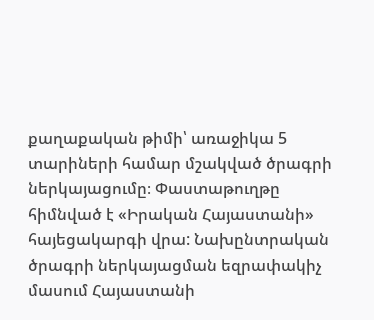քաղաքական թիմի՝ առաջիկա 5 տարիների համար մշակված ծրագրի ներկայացումը։ Փաստաթուղթը հիմնված է «Իրական Հայաստանի» հայեցակարգի վրա: Նախընտրական ծրագրի ներկայացման եզրափակիչ մասում Հայաստանի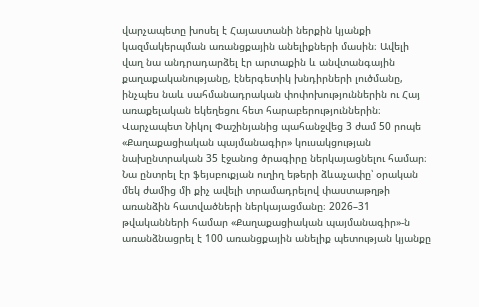վարչապետը խոսել է Հայաստանի ներքին կյանքի կազմակերպման առանցքային անելիքների մասին։ Ավելի վաղ նա անդրադարձել էր արտաքին և անվտանգային քաղաքականությանը, էներգետիկ խնդիրների լուծմանը, ինչպես նաև սահմանադրական փոփոխություններին ու Հայ առաքելական եկեղեցու հետ հարաբերություններին։
Վարչապետ Նիկոլ Փաշինյանից պահանջվեց 3 ժամ 50 րոպե «Քաղաքացիական պայմանագիր» կուսակցության նախընտրական 35 էջանոց ծրագիրը ներկայացնելու համար։ Նա ընտրել էր ֆեյսբուքյան ուղիղ եթերի ձևաչափը՝ օրական մեկ ժամից մի քիչ ավելի տրամադրելով փաստաթղթի առանձին հատվածների ներկայացմանը։ 2026–31 թվականների համար «Քաղաքացիական պայմանագիր»-ն առանձնացրել է 100 առանցքային անելիք պետության կյանքը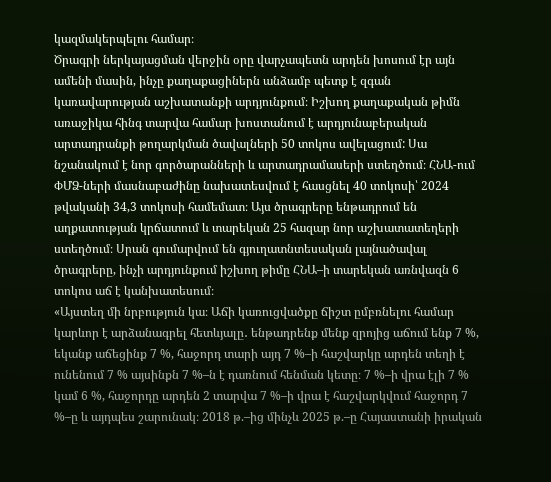կազմակերպելու համար։
Ծրագրի ներկայացման վերջին օրը վարչապետն արդեն խոսում էր այն ամենի մասին, ինչը քաղաքացիներն անձամբ պետք է զգան կառավարության աշխատանքի արդյունքում։ Իշխող քաղաքական թիմն առաջիկա հինգ տարվա համար խոստանում է արդյունաբերական արտադրանքի թողարկման ծավալների 50 տոկոս ավելացում: Սա նշանակում է նոր գործարանների և արտադրամասերի ստեղծում։ ՀՆԱ-ում ՓՄՁ-ների մասնաբաժինը նախատեսվում է հասցնել 40 տոկոսի՝ 2024 թվականի 34,3 տոկոսի համեմատ։ Այս ծրագրերը ենթադրում են աղքատության կրճատում և տարեկան 25 հազար նոր աշխատատեղերի ստեղծում։ Սրան գումարվում են գյուղատնտեսական լայնածավալ ծրագրերը, ինչի արդյունքում իշխող թիմը ՀՆԱ–ի տարեկան առնվազն 6 տոկոս աճ է կանխատեսում։
«Այստեղ մի նրբություն կա։ Աճի կառուցվածքը ճիշտ ըմբռնելու համար կարևոր է արձանագրել հետևյալը․ ենթադրենք մենք զրոյից աճում ենք 7 %, եկանք աճեցինք 7 %, հաջորդ տարի այդ 7 %–ի հաշվարկը արդեն տեղի է ունենում 7 % այսինքն 7 %–ն է դառնում հենման կետը։ 7 %–ի վրա էլի 7 % կամ 6 %, հաջորդը արդեն 2 տարվա 7 %–ի վրա է հաշվարկվում հաջորդ 7 %–ը և այդպես շարունակ։ 2018 թ.–ից մինչև 2025 թ.–ը Հայաստանի իրական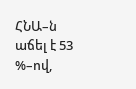ՀՆԱ–ն աճել է 53 %–ով,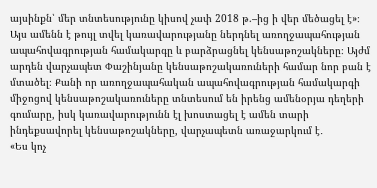այսինքն՝ մեր տնտեսությունը կիսով չափ 2018 թ.–ից ի վեր մեծացել է»։
Այս ամենն է թույլ տվել կառավարությանը ներդնել առողջապահության ապահովագրության համակարգը և բարձրացնել կենսաթոշակները։ Այժմ արդեն վարչապետ Փաշինյանը կենսաթոշակառուների համար նոր բան է մտածել։ Քանի որ առողջապահական ապահովագրության համակարգի միջոցով կենսաթոշակառուները տնտեսում են իրենց ամենօրյա դեղերի գումարը, իսկ կառավարությունն էլ խոստացել է ամեն տարի ինդեքսավորել կենսաթոշակները, վարչապետն առաջարկում է․
«Ես կոչ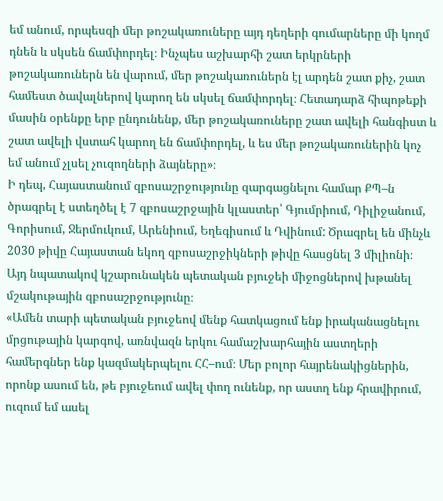եմ անում, որպեսզի մեր թոշակառուները այդ դեղերի գումարները մի կողմ դնեն և սկսեն ճամփորդել։ Ինչպես աշխարհի շատ երկրների թոշակառուներն են վարում, մեր թոշակառուներն էլ արդեն շատ քիչ, շատ համեստ ծավալներով կարող են սկսել ճամփորդել։ Հետադարձ հիպոթեքի մասին օրենքը երբ ընդունենք, մեր թոշակառուները շատ ավելի հանգիստ և շատ ավելի վստահ կարող են ճամփորդել, և ես մեր թոշակառուներին կոչ եմ անում չլսել չուզողների ձայները»։
Ի դեպ, Հայաստանում զբոսաշրջությունը զարգացնելու համար ՔՊ–ն ծրագրել է ստեղծել է 7 զբոսաշրջային կլաստեր՝ Գյումրիում, Դիլիջանում, Գորիսում, Ջերմուկում, Արենիում, Եղեգիսում և Դվինում: Ծրագրել են մինչև 2030 թիվը Հայաստան եկող զբոսաշրջիկների թիվը հասցնել 3 միլիոնի։ Այդ նպատակով կշարունակեն պետական բյուջեի միջոցներով խթանել մշակութային զբոսաշրջությունը։
«Ամեն տարի պետական բյուջեով մենք հատկացում ենք իրականացնելու մրցութային կարգով, առնվազն երկու համաշխարհային աստղերի համերգներ ենք կազմակերպելու ՀՀ–ում։ Մեր բոլոր հայրենակիցներին, որոնք ասում են, թե բյուջեում ավել փող ունենք, որ աստղ ենք հրավիրում, ուզում եմ ասել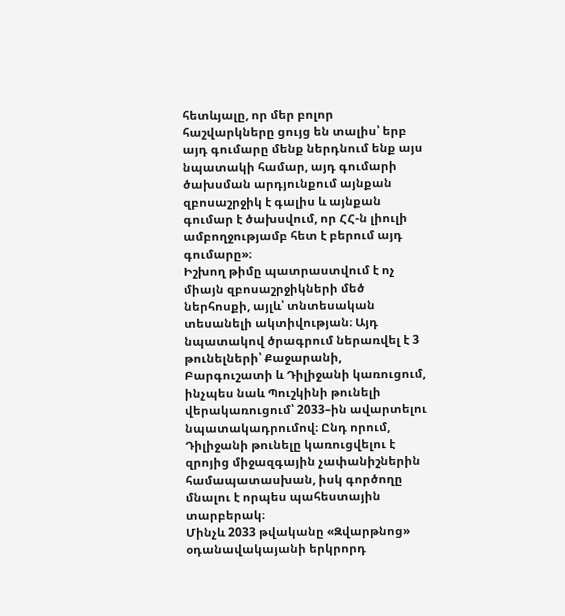հետևյալը, որ մեր բոլոր հաշվարկները ցույց են տալիս՝ երբ այդ գումարը մենք ներդնում ենք այս նպատակի համար, այդ գումարի ծախսման արդյունքում այնքան զբոսաշրջիկ է գալիս և այնքան գումար է ծախսվում, որ ՀՀ-ն լիուլի ամբողջությամբ հետ է բերում այդ գումարը»։
Իշխող թիմը պատրաստվում է ոչ միայն զբոսաշրջիկների մեծ ներհոսքի, այլև՝ տնտեսական տեսանելի ակտիվության։ Այդ նպատակով ծրագրում ներառվել է 3 թունելների՝ Քաջարանի, Բարգուշատի և Դիլիջանի կառուցում, ինչպես նաև Պուշկինի թունելի վերակառուցում՝ 2033–ին ավարտելու նպատակադրումով։ Ընդ որում, Դիլիջանի թունելը կառուցվելու է զրոյից միջազգային չափանիշներին համապատասխան, իսկ գործողը մնալու է որպես պահեստային տարբերակ։
Մինչև 2033 թվականը «Զվարթնոց» օդանավակայանի երկրորդ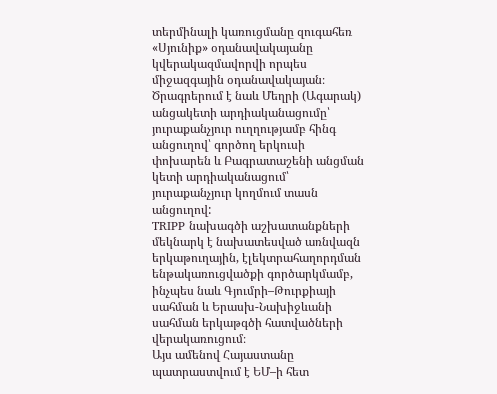տերմինալի կառուցմանը զուգահեռ «Սյունիք» օդանավակայանը կվերակազմավորվի որպես միջազգային օդանավակայան։ Ծրագրերում է նաև Մեղրի (Ագարակ) անցակետի արդիականացումը՝ յուրաքանչյուր ուղղությամբ հինգ անցուղով՝ գործող երկուսի փոխարեն և Բագրատաշենի անցման կետի արդիականացում՝ յուրաքանչյուր կողմում տասն անցուղով:
TRIPP նախագծի աշխատանքների մեկնարկ է նախատեսված առնվազն երկաթուղային, էլեկտրահաղորդման ենթակառուցվածքի գործարկմամբ, ինչպես նաև Գյումրի–Թուրքիայի սահման և Երասխ-Նախիջևանի սահման երկաթգծի հատվածների վերակառուցում։
Այս ամենով Հայաստանը պատրաստվում է ԵՄ–ի հետ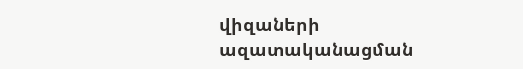վիզաների ազատականացման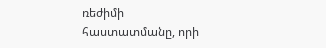ռեժիմի հաստատմանը, որի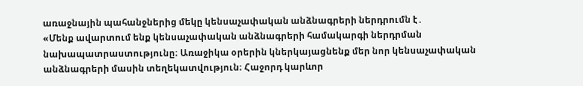առաջնային պահանջներից մեկը կենսաչափական անձնագրերի ներդրումն է․
«Մենք ավարտում ենք կենսաչափական անձնագրերի համակարգի ներդրման նախապատրաստությունը։ Առաջիկա օրերին կներկայացնենք մեր նոր կենսաչափական անձնագրերի մասին տեղեկատվություն։ Հաջորդ կարևոր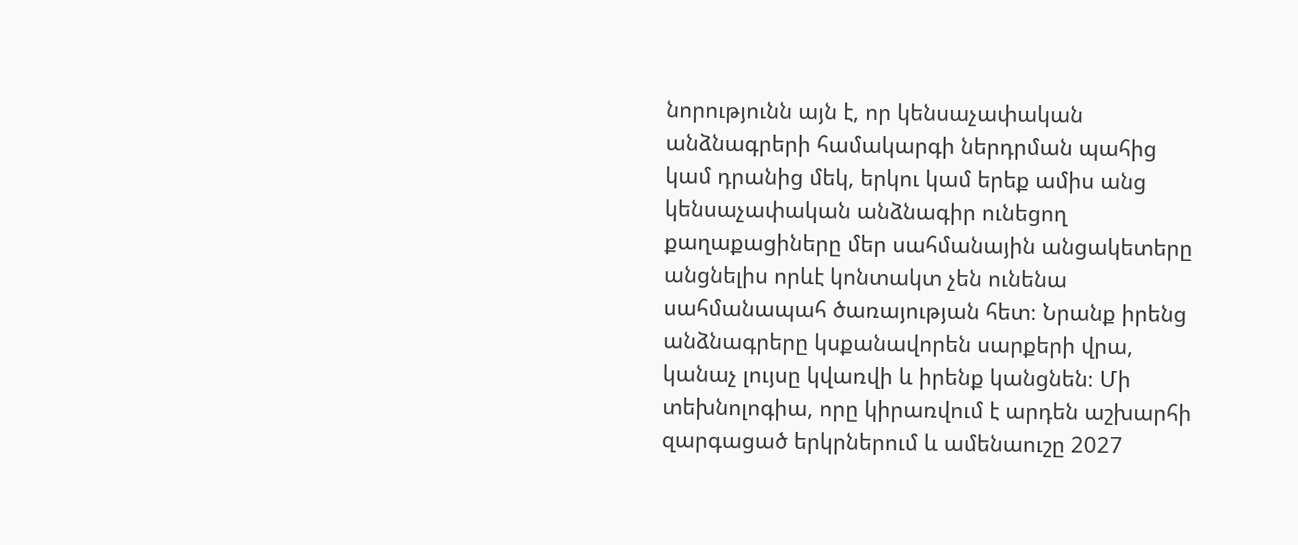նորությունն այն է, որ կենսաչափական անձնագրերի համակարգի ներդրման պահից կամ դրանից մեկ, երկու կամ երեք ամիս անց կենսաչափական անձնագիր ունեցող քաղաքացիները մեր սահմանային անցակետերը անցնելիս որևէ կոնտակտ չեն ունենա սահմանապահ ծառայության հետ։ Նրանք իրենց անձնագրերը կսքանավորեն սարքերի վրա, կանաչ լույսը կվառվի և իրենք կանցնեն։ Մի տեխնոլոգիա, որը կիրառվում է արդեն աշխարհի զարգացած երկրներում և ամենաուշը 2027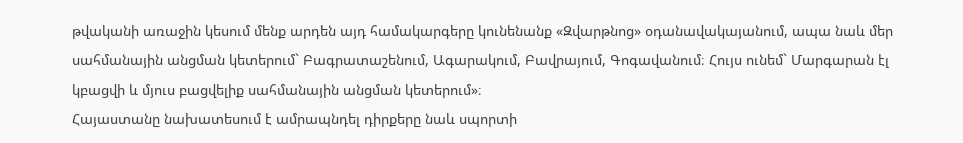թվականի առաջին կեսում մենք արդեն այդ համակարգերը կունենանք «Զվարթնոց» օդանավակայանում, ապա նաև մեր սահմանային անցման կետերում` Բագրատաշենում, Ագարակում, Բավրայում, Գոգավանում։ Հույս ունեմ` Մարգարան էլ կբացվի և մյուս բացվելիք սահմանային անցման կետերում»։
Հայաստանը նախատեսում է ամրապնդել դիրքերը նաև սպորտի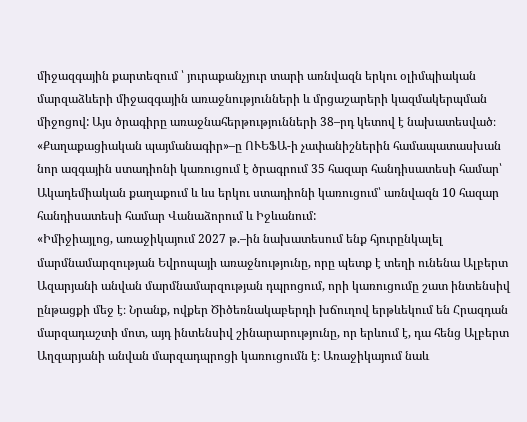միջազգային քարտեզում ՝ յուրաքանչյուր տարի առնվազն երկու օլիմպիական մարզաձևերի միջազգային առաջնությունների և մրցաշարերի կազմակերպման միջոցով: Այս ծրագիրը առաջնահերթությունների 38–րդ կետով է նախատեսված։ «Քաղաքացիական պայմանագիր»–ը ՈՒԵՖԱ-ի չափանիշներին համապատասխան նոր ազգային ստադիոնի կառուցում է ծրագրում 35 հազար հանդիսատեսի համար՝ Ակադեմիական քաղաքում և ևս երկու ստադիոնի կառուցում՝ առնվազն 10 հազար հանդիսատեսի համար Վանաձորում և Իջևանում:
«Իմիջիայլոց, առաջիկայում 2027 թ.–ին նախատեսում ենք հյուրընկալել մարմնամարզության Եվրոպայի առաջնությունը, որը պետք է տեղի ունենա Ալբերտ Ազարյանի անվան մարմնամարզության դպրոցում, որի կառուցումը շատ ինտենսիվ ընթացքի մեջ է։ Նրանք, ովքեր Ծիծեռնակաբերդի խճուղով երթևեկում են Հրազդան մարզադաշտի մոտ, այդ ինտենսիվ շինարարությունը, որ երևում է, դա հենց Ալբերտ Աղզարյանի անվան մարզադպրոցի կառուցումն է։ Առաջիկայում նաև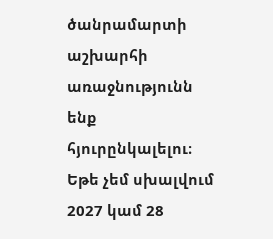ծանրամարտի աշխարհի առաջնությունն ենք հյուրընկալելու։ Եթե չեմ սխալվում 2027 կամ 28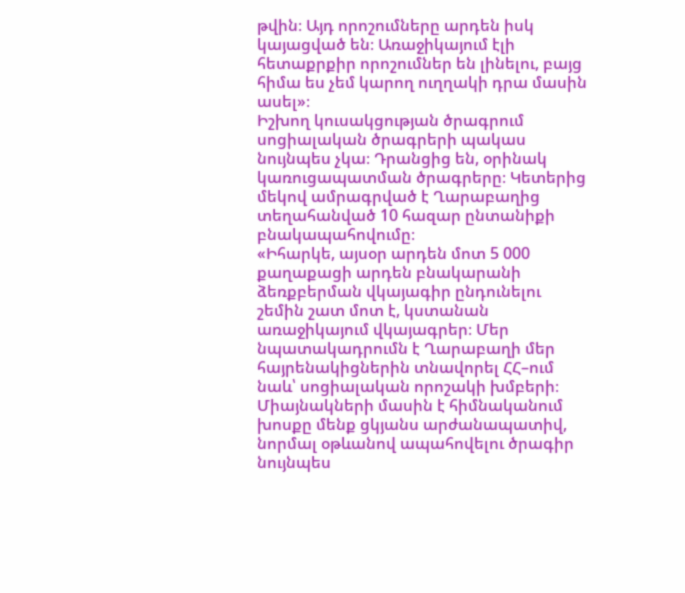թվին։ Այդ որոշումները արդեն իսկ կայացված են։ Առաջիկայում էլի հետաքրքիր որոշումներ են լինելու, բայց հիմա ես չեմ կարող ուղղակի դրա մասին ասել»։
Իշխող կուսակցության ծրագրում սոցիալական ծրագրերի պակաս նույնպես չկա։ Դրանցից են, օրինակ կառուցապատման ծրագրերը։ Կետերից մեկով ամրագրված է Ղարաբաղից տեղահանված 10 հազար ընտանիքի բնակապահովումը։
«Իհարկե, այսօր արդեն մոտ 5 000 քաղաքացի արդեն բնակարանի ձեռքբերման վկայագիր ընդունելու շեմին շատ մոտ է, կստանան առաջիկայում վկայագրեր։ Մեր նպատակադրումն է Ղարաբաղի մեր հայրենակիցներին տնավորել ՀՀ–ում նաև՝ սոցիալական որոշակի խմբերի։ Միայնակների մասին է հիմնականում խոսքը մենք ցկյանս արժանապատիվ, նորմալ օթևանով ապահովելու ծրագիր նույնպես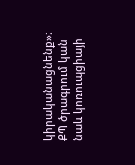կիրականացնենք»։
ՔՊ ծրագրում կան նաև կոռուպցիայի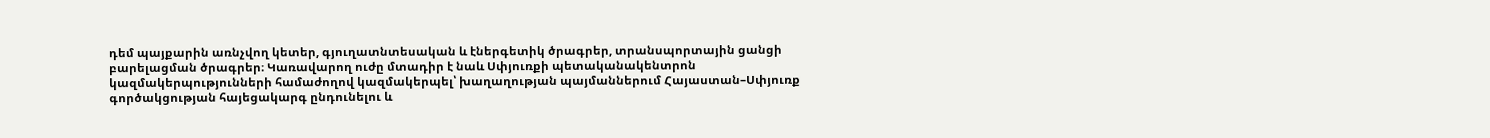դեմ պայքարին առնչվող կետեր, գյուղատնտեսական և էներգետիկ ծրագրեր, տրանսպորտային ցանցի բարելացման ծրագրեր։ Կառավարող ուժը մտադիր է նաև Սփյուռքի պետականակենտրոն կազմակերպությունների համաժողով կազմակերպել՝ խաղաղության պայմաններում Հայաստան–Սփյուռք գործակցության հայեցակարգ ընդունելու և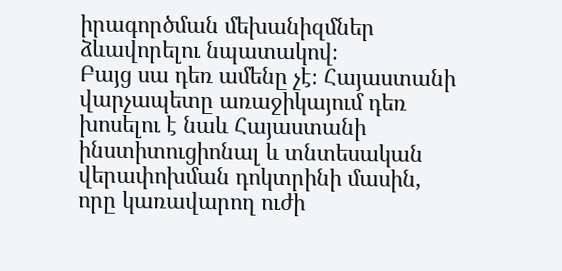իրագործման մեխանիզմներ ձևավորելու նպատակով։
Բայց սա դեռ ամենը չէ։ Հայաստանի վարչապետը առաջիկայում դեռ խոսելու է նաև Հայաստանի ինստիտուցիոնալ և տնտեսական վերափոխման դոկտրինի մասին, որը կառավարող ուժի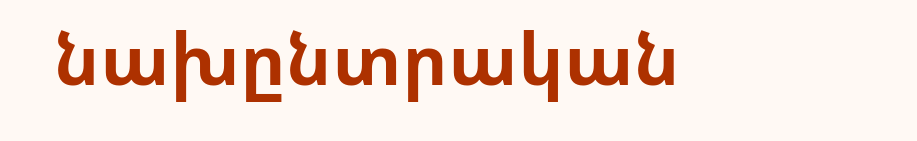նախընտրական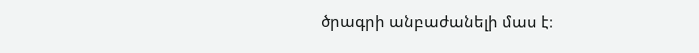ծրագրի անբաժանելի մաս է։